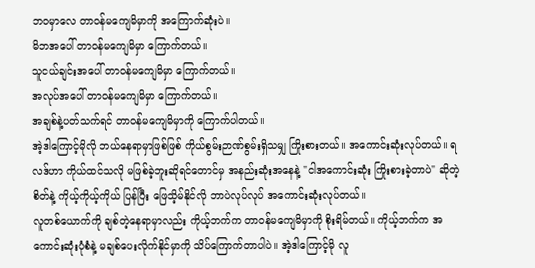ဘဝမှာလေ တာဝန်မကျေမိမှာကို အကြောက်ဆုံးပဲ။
မိဘအပေါ် တာဝန်မကျေမိမှာ ကြောက်တယ်။
သူငယ်ချင်းအပေါ် တာဝန်မကျေမိမှာ ကြောက်တယ်။
အလုပ်အပေါ် တာဝန်မကျေမိမှာ ကြောက်တယ်။
အချစ်နဲ့ပတ်သက်ရင် တာဝန်မကျေမိမှာကို ကြောက်ပါတယ်။
အဲ့ဒါကြောင့်မိုလို ဘယ်နေရာမှာဖြစ်ဖြစ် ကိုယ်စွမ်းဉာဏ်စွမ်းရှိသမျှ ကြိုးစားတယ်။ အကောင်းဆုံးလုပ်တယ်။ ရလဒ်ဟာ ကိုယ်ထင်သလို မဖြစ်ခဲ့ဘူးဆိုရင်တောင်မှ အနည်းဆုံးအနေနဲ့ "ငါအကောင်းဆုံး ကြိုးစားခဲ့တာပဲ" ဆိုတဲ့စိတ်နဲ့ ကိုယ့်ကိုယ့်ကိုယ် ပြန်ပြီး ဖြေသိ့မ်နိုင်လို ဘာပဲလုပ်လုပ် အကောင်းဆုံးလုပ်တယ်။
လူတစ်ယောက်ကို ချစ်တဲ့နေရာမှာလည်း ကိုယ့်ဘက်က တာဝန်မကျေမိမှာကို စိုးရိမ်တယ်။ ကိုယ့်ဘက်က အကောင်းဆုံးပုံစံနဲ့ မချစ်ပေးလိုက်နိုင်မှာကို သိပ်ကြောက်တာပါပဲ။ အဲ့ဒါကြောင့်မို လူ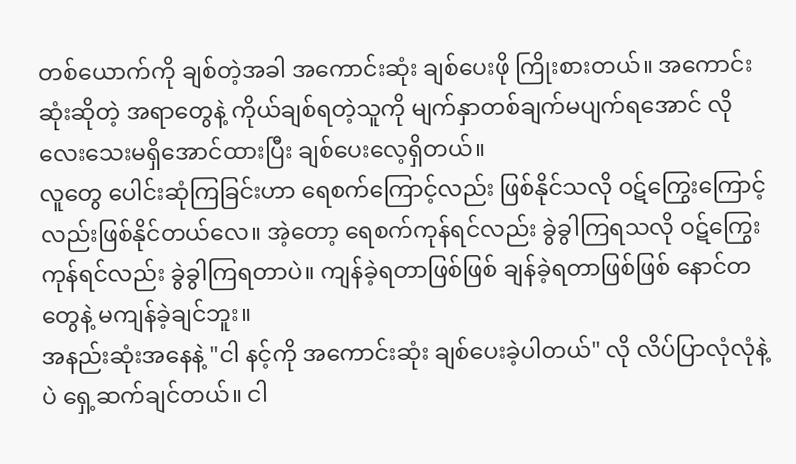တစ်ယောက်ကို ချစ်တဲ့အခါ အကောင်းဆုံး ချစ်ပေးဖို ကြိုးစားတယ်။ အကောင်းဆုံးဆိုတဲ့ အရာတွေနဲ့ ကိုယ်ချစ်ရတဲ့သူကို မျက်နှာတစ်ချက်မပျက်ရအောင် လိုလေးသေးမရှိအောင်ထားပြီး ချစ်ပေးလေ့ရှိတယ်။
လူတွေ ပေါင်းဆုံကြခြင်းဟာ ရေစက်ကြောင့်လည်း ဖြစ်နိုင်သလို ဝဋ်ကြွေးကြောင့်လည်းဖြစ်နိုင်တယ်လေ။ အဲ့တော့ ရေစက်ကုန်ရင်လည်း ခွဲခွါကြရသလို ဝဋ်ကြွေးကုန်ရင်လည်း ခွဲခွါကြရတာပဲ။ ကျန်ခဲ့ရတာဖြစ်ဖြစ် ချန်ခဲ့ရတာဖြစ်ဖြစ် နောင်တတွေနဲ့ မကျန်ခဲ့ချင်ဘူး။
အနည်းဆုံးအနေနဲ့ "ငါ နင့်ကို အကောင်းဆုံး ချစ်ပေးခဲ့ပါတယ်" လို လိပ်ပြာလုံလုံနဲ့ပဲ ရှေ့ဆက်ချင်တယ်။ ငါ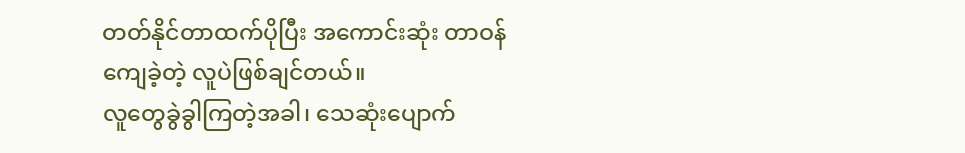တတ်နိုင်တာထက်ပိုပြီး အကောင်းဆုံး တာဝန်ကျေခဲ့တဲ့ လူပဲဖြစ်ချင်တယ်။
လူတွေခွဲခွါကြတဲ့အခါ၊ သေဆုံးပျောက်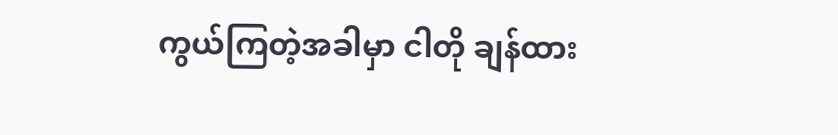ကွယ်ကြတဲ့အခါမှာ ငါတို ချန်ထား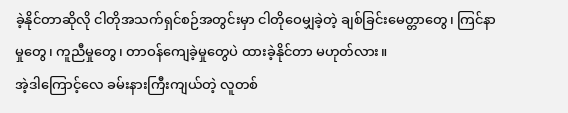ခဲ့နိုင်တာဆိုလို ငါတိုအသက်ရှင်စဉ်အတွင်းမှာ ငါတိုဝေမျှခဲ့တဲ့ ချစ်ခြင်းမေတ္တာတွေ၊ ကြင်နာမှုတွေ၊ ကူညီမှုတွေ၊ တာဝန်ကျေခဲ့မှုတွေပဲ ထားခဲ့နိုင်တာ မဟုတ်လား။
အဲ့ဒါကြောင့်လေ ခမ်းနားကြီးကျယ်တဲ့ လူတစ်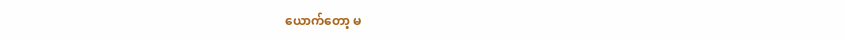ယောက်တော့ မ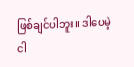ဖြစ်ချင်ပါဘူး။ ဒါပေမဲ့ ငါ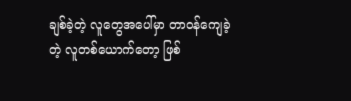ချစ်ခဲ့တဲ့ လူတွေအပေါ်မှာ တာဝန်ကျေခဲ့တဲ့ လူတစ်ယောက်တော့ ဖြစ်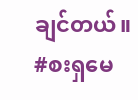ချင်တယ်။
#စးရှမေ